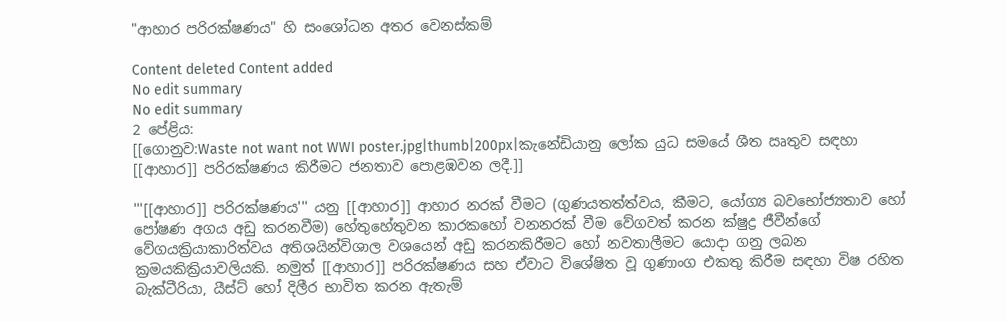"ආහාර පරිරක්ෂණය" හි සංශෝධන අතර වෙනස්කම්

Content deleted Content added
No edit summary
No edit summary
2 පේළිය:
[[ගොනුව:Waste not want not WWI poster.jpg|thumb|200px|කැනේඩියානු ලෝක යුධ සමයේ ශීත ඍතුව සඳහා [[ආහාර]] පරිරක්ෂණය කිරීමට ‍ජනතාව පොළඹවන ලදී.]]

'''[[ආහාර]] පරිරක්ෂණය''' යනු [[ආහාර]] ආහාර නරක් වීමට (ගුණයතත්ත්වය, කීමට, යෝග්‍ය බවභෝජ්‍යතාව හෝ පෝෂණ අගය අඩු කරනවීම) හේතුහේතුවන කාරකහෝ වනනරක් වීම වේගවත් කරන ක්ෂුද්‍ර ජීවීන්ගේ වේගයක්‍රියාකාරිත්වය අතිශයින්විශාල වශයෙන් අඩු කරනකිරීමට හෝ නවතාලීමට යොදා ගනු ලබන ක්‍රමයකික්‍රියාවලියකි. නමුත් [[ආහාර]] පරිරක්ෂණය සහ ඒවාට විශේෂිත වූ ගුණාංග එකතු කිරීම සඳහා විෂ රහිත බැක්ටීරියා, යීස්ට් හෝ දිලීර භාවිත කරන ඇතැම්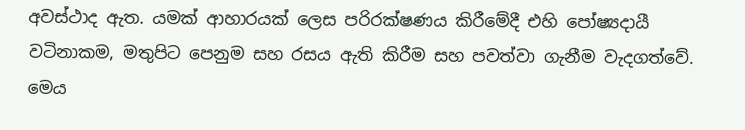අවස්ථාද ඇත. යමක් ආහාරයක් ලෙස පරිරක්ෂණය කිරීමේදී එහි පෝෂ්‍යදායී වටිනාකම, මතුපිට පෙනුම සහ රසය ඇති කිරීම සහ පවත්වා ගැනීම වැදගත්වේ. මෙය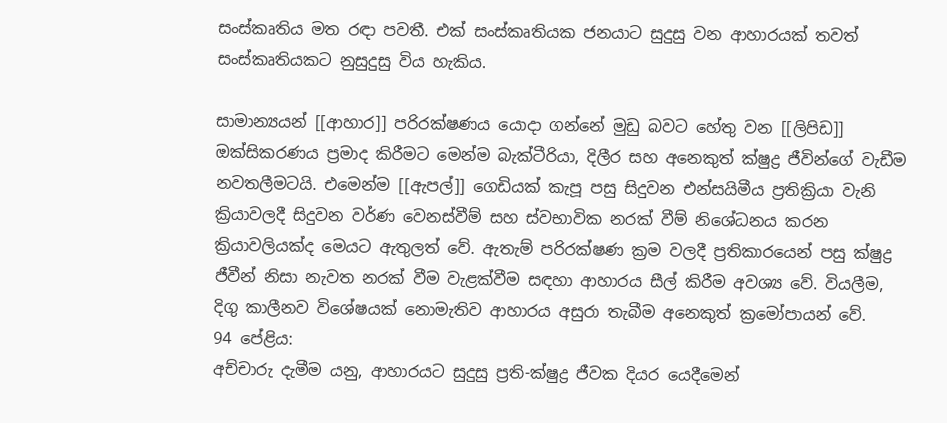සංස්කෘතිය මත රඳා පවතී. එක් සංස්කෘතියක ජනයාට සුදුසු වන ආහාරයක් තවත් සංස්කෘතියකට නුසුදුසු විය හැකිය.

සාමාන්‍යයන් [[ආහාර]] පරිරක්ෂණය යොදා ගන්නේ මුඩු බවට හේතු වන [[ලිපිඩ]] ඔක්සිකරණය ප්‍රමාද කිරීමට මෙන්ම බැක්ටීරියා, දිලීර සහ අනෙකුත් ක්ෂුද්‍ර ජීවින්ගේ වැඩීම නවතලීමටයි. එමෙන්ම [[ඇපල්]] ගෙඩියක් කැපූ පසු සිදුවන එන්සයිමීය ප්‍රතික්‍රියා වැනි ක්‍රියාවලදී සිදුවන වර්ණ වෙනස්වීම් සහ ස්වභාවික නරක් වීම් නිශේධනය කරන ක්‍රියාවලියක්ද මෙයට ඇතුලත් වේ. ඇතැම් පරිරක්ෂණ ක්‍රම වලදී ප්‍රතිකාරයෙන් පසු ක්ෂුද්‍ර ජීවීන් නිසා නැවත නරක් වීම වැළක්වීම සඳහා ආහාරය සීල් කිරීම අවශ්‍ය වේ. වියලීම, දිගු කාලීනව විශේෂයක් නොමැතිව ආහාරය අසුරා තැබීම අනෙකුත් ක්‍රමෝපායන් වේ.
94 පේළිය:
අච්චාරු දැමීම යනු, ආහාරයට සුදුසු ප්‍රති-ක්ෂුද්‍ර ජීවක දියර යෙදීමෙන්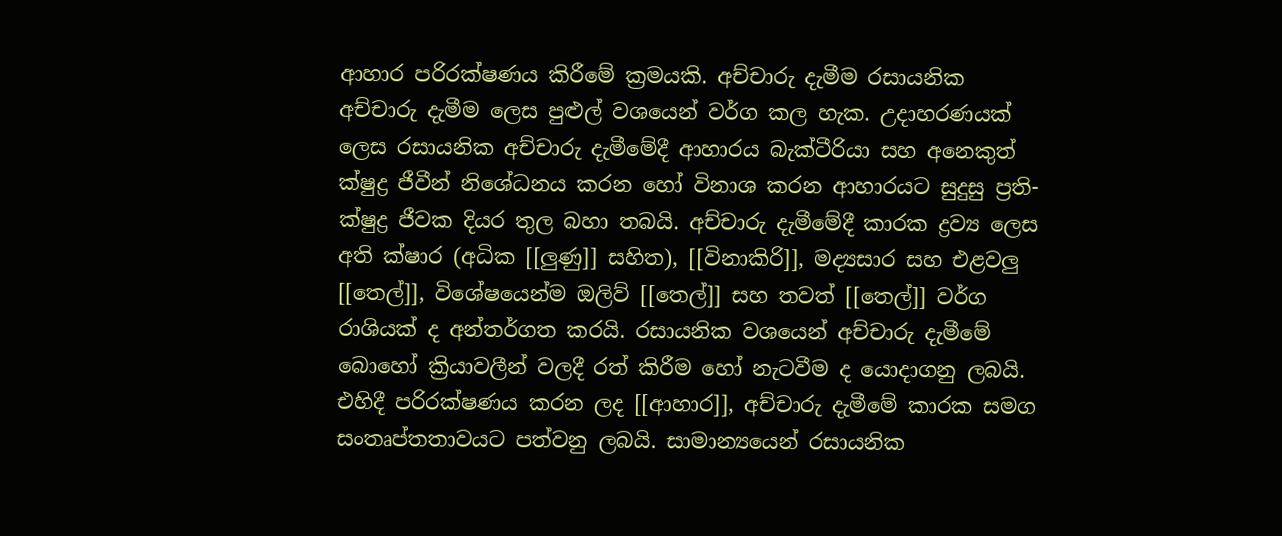ආහාර පරිරක්ෂණය කිරීමේ ක්‍රමයකි. අච්චාරු දැමීම රසායනික අච්චාරු දැමීම ලෙස පුළුල් වශයෙන් වර්ග කල හැක. උදාහරණයක් ලෙස රසායනික අච්චාරු දැමීමේදී ආහාරය බැක්ටීරියා සහ අනෙකුත් ක්ෂුද්‍ර ජීවීන් නිශේධනය කරන හෝ විනාශ කරන ආහාරයට සුදුසු ප්‍රති-ක්ෂුද්‍ර ජීවක දියර තුල බහා තබයි. අච්චාරු දැමීමේදී කාරක ද්‍රව්‍ය ලෙස අති ක්ෂාර (අධික [[ලුණු]] සහිත), [[විනාකිරි]], මද්‍යසාර සහ එළවලු [[තෙල්]], විශේෂයෙන්ම ඔලිව් [[තෙල්]] සහ තවත් [[තෙල්]] වර්ග රාශියක් ද අන්තර්ගත කරයි. රසායනික වශයෙන් අච්චාරු දැමීමේ බොහෝ ක්‍රියාවලීන් වලදී රත් කිරීම හෝ නැටවීම ද යොදාගනු ලබයි. එහිදී පරිරක්ෂණය කරන ලද [[ආහාර]], අච්චාරු දැමීමේ කාරක සමග සංතෘප්තතාවයට පත්වනු ලබයි. සාමාන්‍යයෙන් රසායනික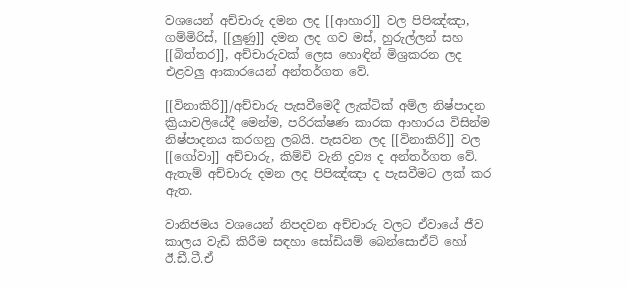වශයෙන් අච්චාරු දමන ලද [[ආහාර]] වල පිපිඤ්ඤා, ගම්මිරිස්, [[ලුණු]] දමන ලද ගව මස්, හුරුල්ලන් සහ [[බිත්තර]], අච්චාරුවක් ලෙස හොඳින් මිශ්‍රකරන ලද එළවලු ආකාරයෙන් අන්තර්ගත වේ.

[[විනාකිරි]]/අච්චාරු පැසවීමෙදී ලැක්ටික් අම්ල නිෂ්පාදන ක්‍රියාවලියේදී මෙන්ම, පරිරක්ෂණ කාරක ආහාරය විසින්ම නිෂ්පාදනය කරගනු ලබයි. පැසවන ලද [[විනාකිරි]] වල [[ගෝවා]] අච්චාරු, කිම්චි වැනි ද්‍රව්‍ය ද අන්තර්ගත වේ. ඇතැම් අච්චාරු දමන ලද පිපිඤ්ඤා ද පැසවීමට ලක් කර ඇත.

වානිජමය වශයෙන් නිපදවන අච්චාරු වලට ඒවායේ ජීව කාලය වැඩි කිරීම සඳහා සෝඩියම් බෙන්සොඒට් හෝ ඊ.ඩී.ටී.ඒ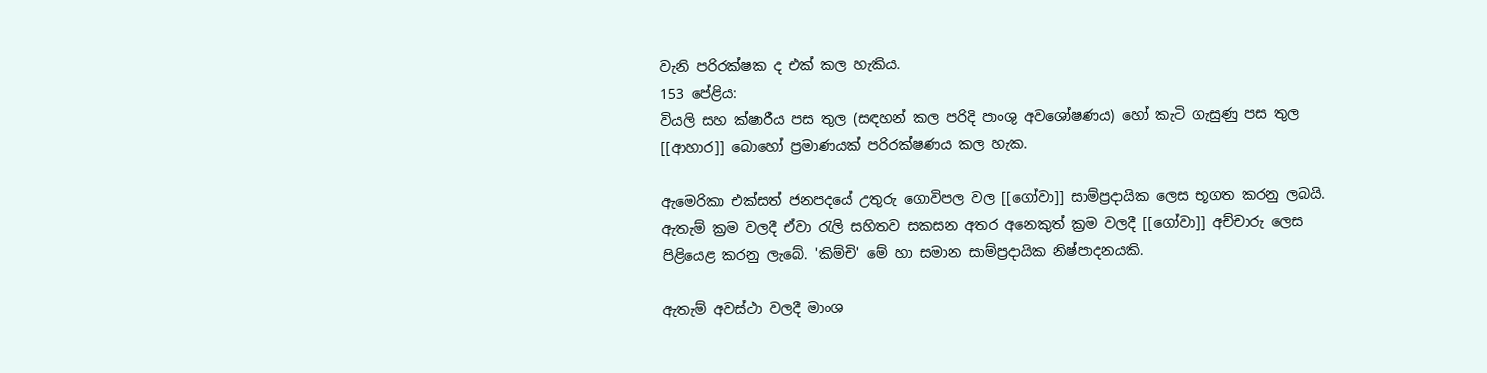වැනි පරිරක්ෂක ද එක් කල හැකිය.
153 පේළිය:
වියලි සහ ක්ෂාරීය පස තුල (සඳහන් කල පරිදි පාංශු අවශෝෂණය) හෝ කැටි ගැසුණු පස තුල [[ආහාර]] බොහෝ ප්‍රමාණයක් පරිරක්ෂණය කල හැක.

ඇමෙරිකා එක්සත් ජනපදයේ උතුරු ගොවිපල වල [[ගෝවා]] සාම්ප්‍රදායික ලෙස භූගත කරනු ලබයි. ඇතැම් ක්‍රම වලදී ඒවා රැලි සහිතව සකසන අතර අනෙකුත් ක්‍රම වලදී [[ගෝවා]] අච්චාරු ලෙස පිළියෙළ කරනු ලැබේ. 'කිම්චි' මේ හා සමාන සාම්ප්‍රදායික නිෂ්පාදනයකි.

ඇතැම් අවස්ථා වලදී මාංශ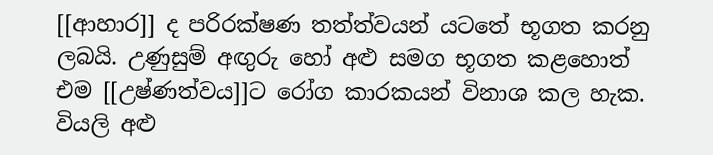[[ආහාර]] ද පරිරක්ෂණ තත්ත්වයන් යටතේ භූගත කරනු ලබයි. උණුසුම් අඟුරු හෝ අළු සමග භූගත කළහොත් එම [[උෂ්ණත්වය]]ට රෝග කාරකයන් විනාශ කල හැක. වියලි අළු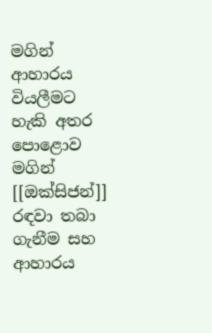මගින් ආහාරය වියලීමට හැකි අතර පොළොව මගින් [[ඔක්සිජන්]] රඳවා තබා ගැනීම සහ ආහාරය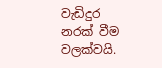වැඩිදුර නරක් වීම වලක්වයි.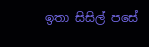ඉතා සිසිල් පසේ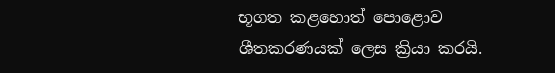භූගත කළහොත් පොළොව ශීතකරණයක් ලෙස ක්‍රියා කරයි.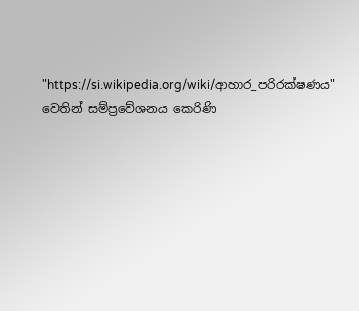"https://si.wikipedia.org/wiki/ආහාර_පරිරක්ෂණය" වෙතින් සම්ප්‍රවේශනය කෙරිණි